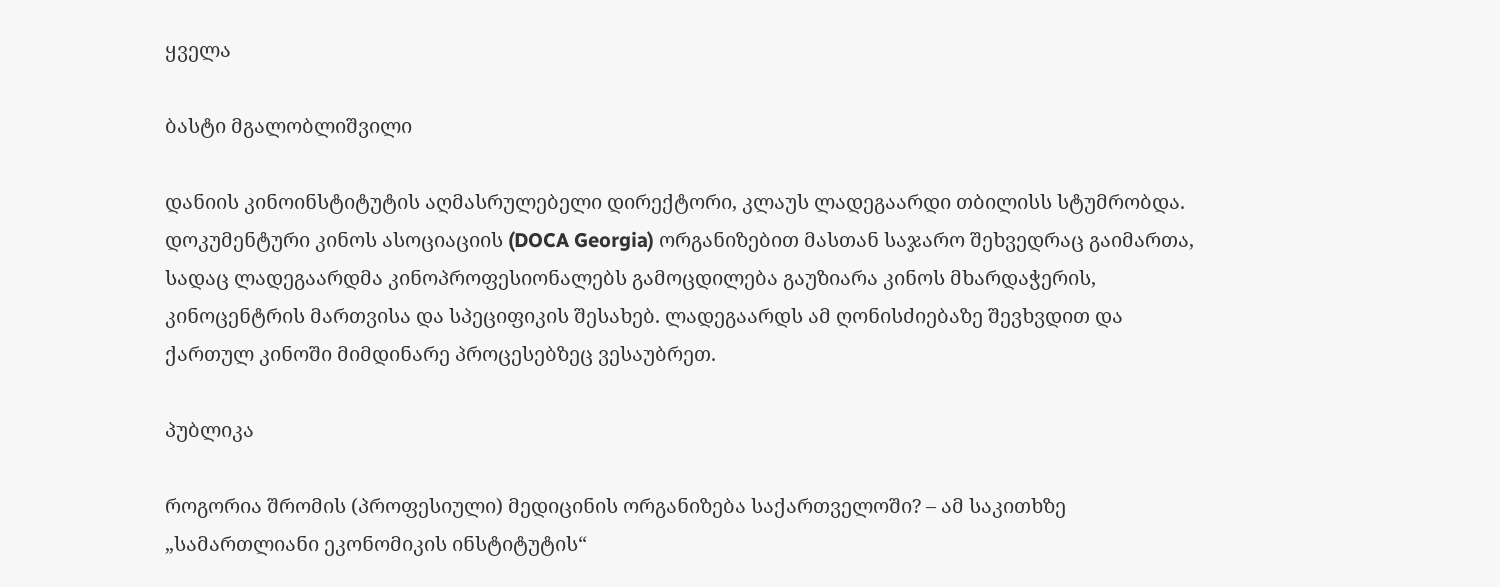ყველა

ბასტი მგალობლიშვილი

დანიის კინოინსტიტუტის აღმასრულებელი დირექტორი, კლაუს ლადეგაარდი თბილისს სტუმრობდა. დოკუმენტური კინოს ასოციაციის (DOCA Georgia) ორგანიზებით მასთან საჯარო შეხვედრაც გაიმართა, სადაც ლადეგაარდმა კინოპროფესიონალებს გამოცდილება გაუზიარა კინოს მხარდაჭერის, კინოცენტრის მართვისა და სპეციფიკის შესახებ. ლადეგაარდს ამ ღონისძიებაზე შევხვდით და ქართულ კინოში მიმდინარე პროცესებზეც ვესაუბრეთ.

პუბლიკა

როგორია შრომის (პროფესიული) მედიცინის ორგანიზება საქართველოში? – ამ საკითხზე „სამართლიანი ეკონომიკის ინსტიტუტის“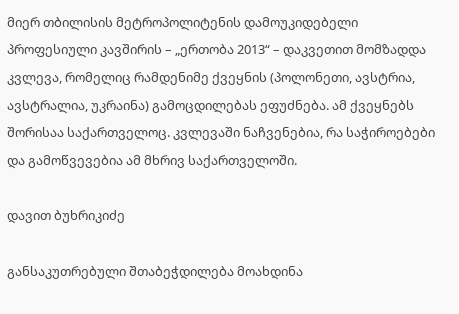მიერ თბილისის მეტროპოლიტენის დამოუკიდებელი პროფესიული კავშირის – „ერთობა 2013“ – დაკვეთით მომზადდა კვლევა, რომელიც რამდენიმე ქვეყნის (პოლონეთი, ავსტრია, ავსტრალია, უკრაინა) გამოცდილებას ეფუძნება. ამ ქვეყნებს შორისაა საქართველოც. კვლევაში ნაჩვენებია, რა საჭიროებები და გამოწვევებია ამ მხრივ საქართველოში.

დავით ბუხრიკიძე

განსაკუთრებული შთაბეჭდილება მოახდინა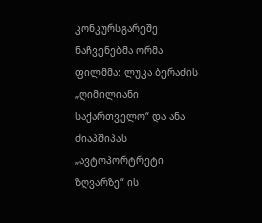კონკურსგარეშე ნაჩვენებმა ორმა ფილმმა: ლუკა ბერაძის „ღიმილიანი საქართველო“ და ანა ძიაპშიპას „ავტოპორტრეტი ზღვარზე“ ის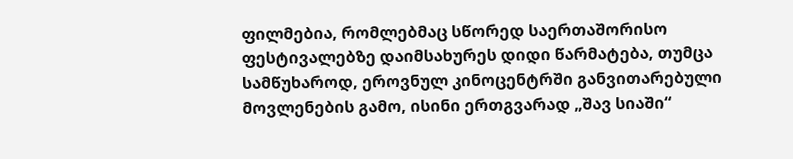ფილმებია, რომლებმაც სწორედ საერთაშორისო ფესტივალებზე დაიმსახურეს დიდი წარმატება, თუმცა სამწუხაროდ, ეროვნულ კინოცენტრში განვითარებული მოვლენების გამო, ისინი ერთგვარად „შავ სიაში“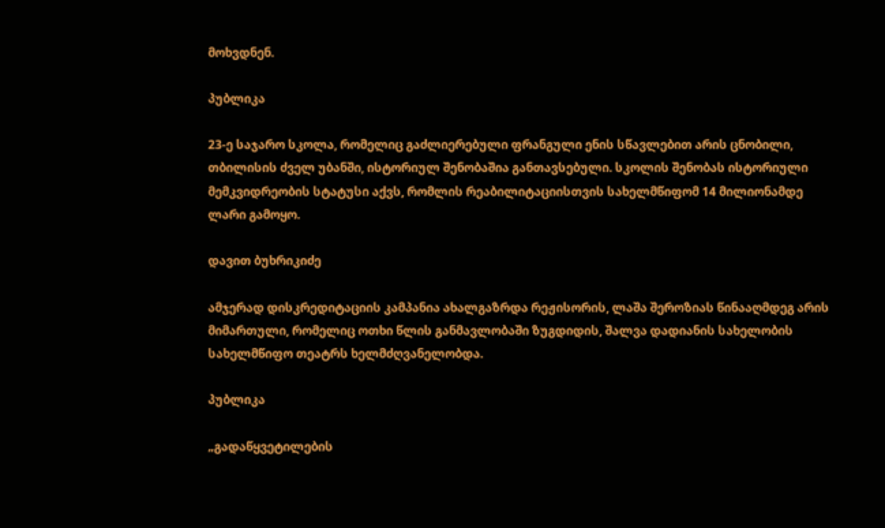მოხვდნენ.

პუბლიკა

23-ე საჯარო სკოლა, რომელიც გაძლიერებული ფრანგული ენის სწავლებით არის ცნობილი, თბილისის ძველ უბანში, ისტორიულ შენობაშია განთავსებული. სკოლის შენობას ისტორიული მემკვიდრეობის სტატუსი აქვს, რომლის რეაბილიტაციისთვის სახელმწიფომ 14 მილიონამდე ლარი გამოყო.

დავით ბუხრიკიძე

ამჯერად დისკრედიტაციის კამპანია ახალგაზრდა რეჟისორის, ლაშა შეროზიას წინააღმდეგ არის მიმართული, რომელიც ოთხი წლის განმავლობაში ზუგდიდის, შალვა დადიანის სახელობის სახელმწიფო თეატრს ხელმძღვანელობდა.

პუბლიკა

„გადაწყვეტილების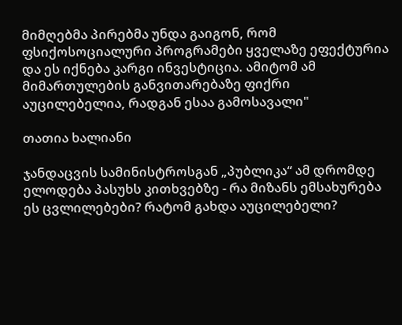მიმღებმა პირებმა უნდა გაიგონ, რომ ფსიქოსოციალური პროგრამები ყველაზე ეფექტურია და ეს იქნება კარგი ინვესტიცია. ამიტომ ამ მიმართულების განვითარებაზე ფიქრი აუცილებელია, რადგან ესაა გამოსავალი"

თათია ხალიანი

ჯანდაცვის სამინისტროსგან „პუბლიკა“ ამ დრომდე ელოდება პასუხს კითხვებზე - რა მიზანს ემსახურება ეს ცვლილებები? რატომ გახდა აუცილებელი?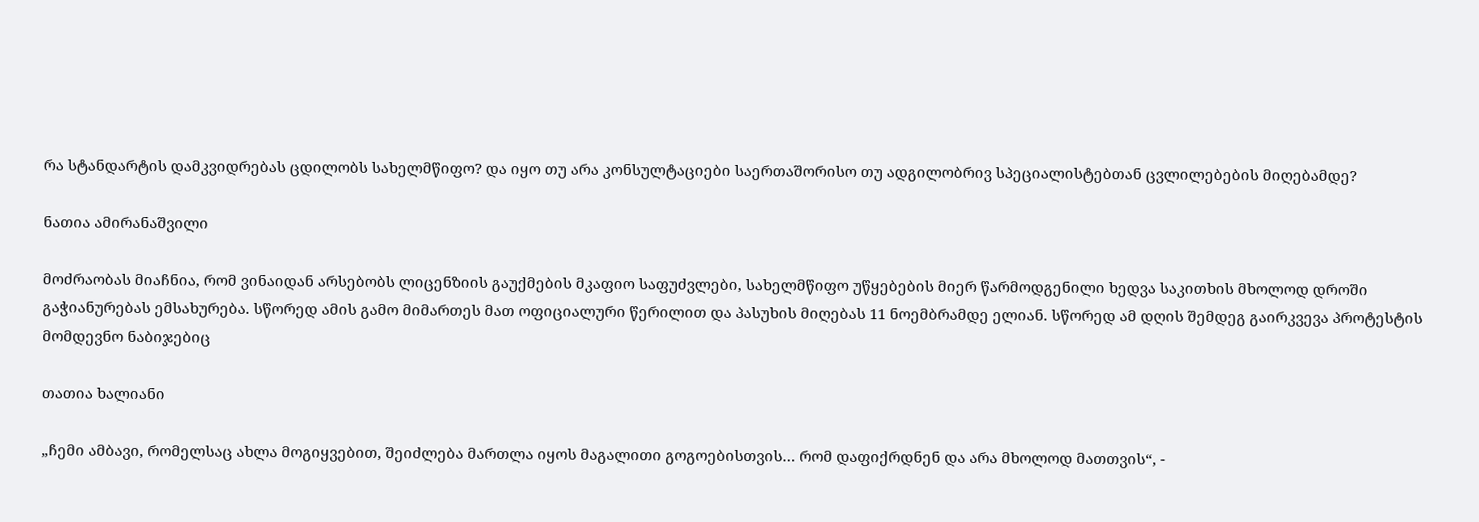რა სტანდარტის დამკვიდრებას ცდილობს სახელმწიფო? და იყო თუ არა კონსულტაციები საერთაშორისო თუ ადგილობრივ სპეციალისტებთან ცვლილებების მიღებამდე?

ნათია ამირანაშვილი

მოძრაობას მიაჩნია, რომ ვინაიდან არსებობს ლიცენზიის გაუქმების მკაფიო საფუძვლები, სახელმწიფო უწყებების მიერ წარმოდგენილი ხედვა საკითხის მხოლოდ დროში გაჭიანურებას ემსახურება. სწორედ ამის გამო მიმართეს მათ ოფიციალური წერილით და პასუხის მიღებას 11 ნოემბრამდე ელიან. სწორედ ამ დღის შემდეგ გაირკვევა პროტესტის მომდევნო ნაბიჯებიც

თათია ხალიანი

„ჩემი ამბავი, რომელსაც ახლა მოგიყვებით, შეიძლება მართლა იყოს მაგალითი გოგოებისთვის… რომ დაფიქრდნენ და არა მხოლოდ მათთვის“, -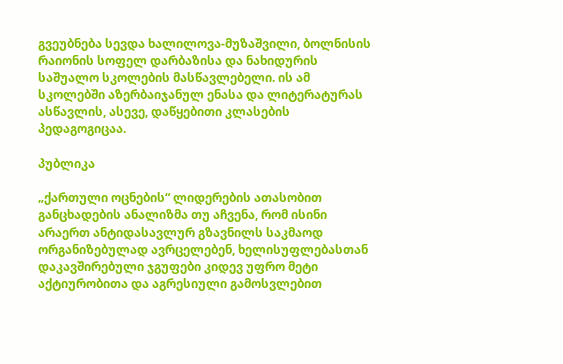გვეუბნება სევდა ხალილოვა-მუზაშვილი, ბოლნისის რაიონის სოფელ დარბაზისა და ნახიდურის საშუალო სკოლების მასწავლებელი. ის ამ სკოლებში აზერბაიჯანულ ენასა და ლიტერატურას ასწავლის, ასევე, დაწყებითი კლასების პედაგოგიცაა.

პუბლიკა

„ქართული ოცნების“ ლიდერების ათასობით განცხადების ანალიზმა თუ აჩვენა, რომ ისინი არაერთ ანტიდასავლურ გზავნილს საკმაოდ ორგანიზებულად ავრცელებენ, ხელისუფლებასთან დაკავშირებული ჯგუფები კიდევ უფრო მეტი აქტიურობითა და აგრესიული გამოსვლებით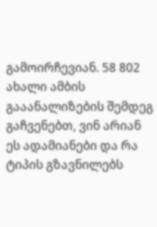გამოირჩევიან. 58 802 ახალი ამბის გააანალიზების შემდეგ გაჩვენებთ, ვინ არიან ეს ადამიანები და რა ტიპის გზავნილებს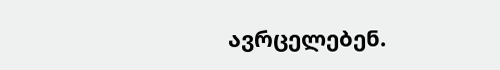ავრცელებენ.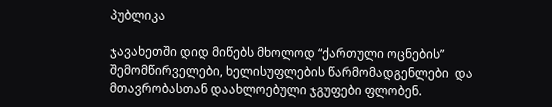პუბლიკა

ჯავახეთში დიდ მიწებს მხოლოდ “ქართული ოცნების” შემომწირველები, ხელისუფლების წარმომადგენლები  და მთავრობასთან დაახლოებული ჯგუფები ფლობენ.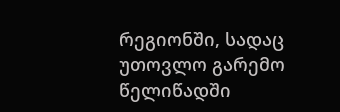რეგიონში, სადაც უთოვლო გარემო წელიწადში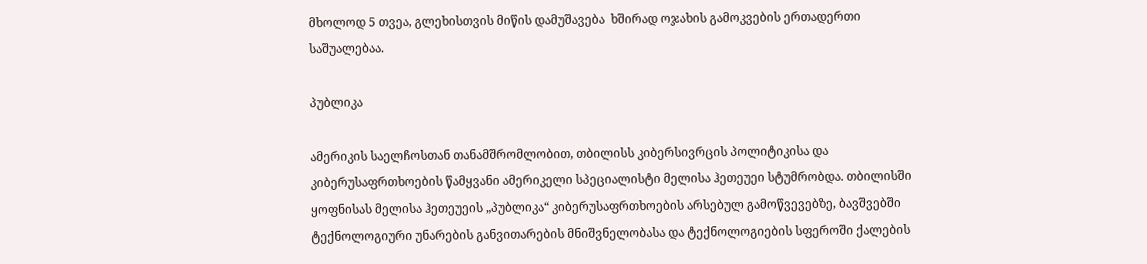მხოლოდ 5 თვეა, გლეხისთვის მიწის დამუშავება  ხშირად ოჯახის გამოკვების ერთადერთი საშუალებაა.

პუბლიკა

ამერიკის საელჩოსთან თანამშრომლობით, თბილისს კიბერსივრცის პოლიტიკისა და კიბერუსაფრთხოების წამყვანი ამერიკელი სპეციალისტი მელისა ჰეთეუეი სტუმრობდა. თბილისში ყოფნისას მელისა ჰეთეუეის „პუბლიკა“ კიბერუსაფრთხოების არსებულ გამოწვევებზე, ბავშვებში ტექნოლოგიური უნარების განვითარების მნიშვნელობასა და ტექნოლოგიების სფეროში ქალების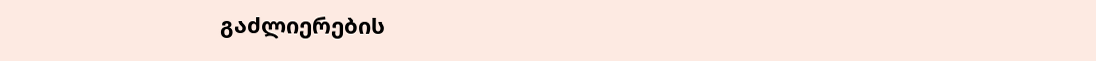გაძლიერების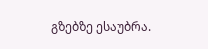გზებზე ესაუბრა.